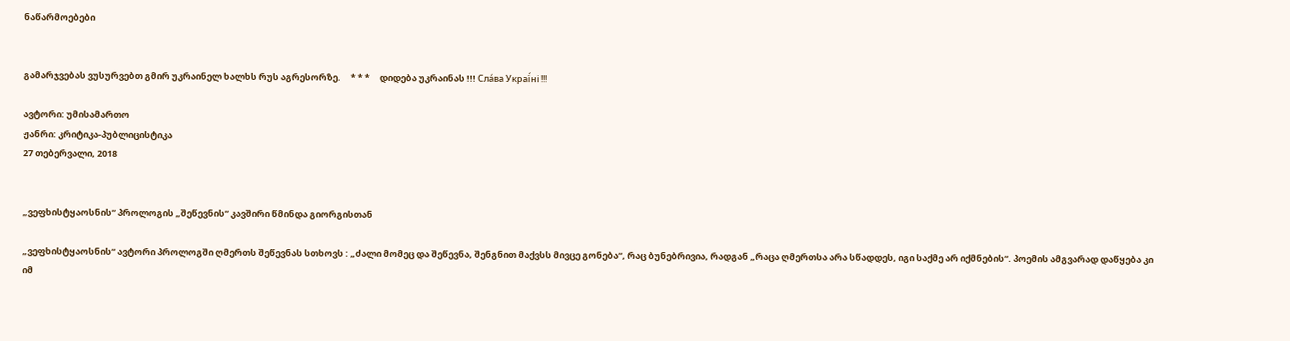ნაწარმოებები


გამარჯვებას ვუსურვებთ გმირ უკრაინელ ხალხს რუს აგრესორზე.     * * *     დიდება უკრაინას !!! Сла́ва Украї́ні !!!

ავტორი: უმისამართო
ჟანრი: კრიტიკა-პუბლიცისტიკა
27 თებერვალი, 2018


„ვეფხისტყაოსნის“ პროლოგის „შეწევნის“ კავშირი წმინდა გიორგისთან

„ვეფხისტყაოსნის“ ავტორი პროლოგში ღმერთს შეწევნას სთხოვს : „ძალი მომეც და შეწევნა, შენგნით მაქვსს მივცე გონება“, რაც ბუნებრივია, რადგან „რაცა ღმერთსა არა სწადდეს, იგი საქმე არ იქმნების“. პოემის ამგვარად დაწყება კი იმ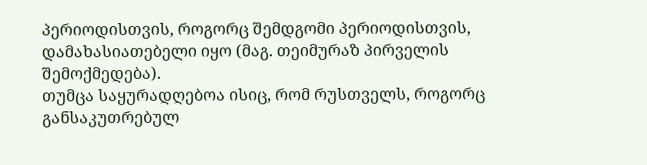პერიოდისთვის, როგორც შემდგომი პერიოდისთვის, დამახასიათებელი იყო (მაგ. თეიმურაზ პირველის შემოქმედება).
თუმცა საყურადღებოა ისიც, რომ რუსთველს, როგორც განსაკუთრებულ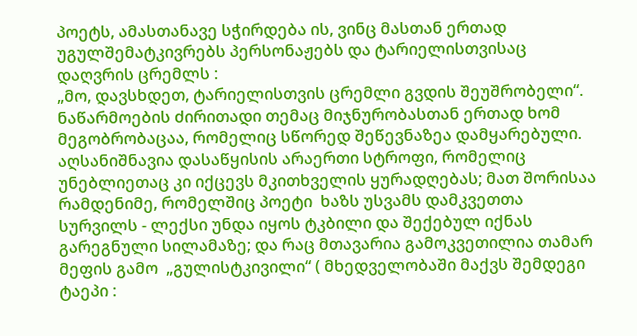პოეტს, ამასთანავე სჭირდება ის, ვინც მასთან ერთად უგულშემატკივრებს პერსონაჟებს და ტარიელისთვისაც დაღვრის ცრემლს :
„მო, დავსხდეთ, ტარიელისთვის ცრემლი გვდის შეუშრობელი“.
ნაწარმოების ძირითადი თემაც მიჯნურობასთან ერთად ხომ მეგობრობაცაა, რომელიც სწორედ შეწევნაზეა დამყარებული.
აღსანიშნავია დასაწყისის არაერთი სტროფი, რომელიც უნებლიეთაც კი იქცევს მკითხველის ყურადღებას; მათ შორისაა რამდენიმე, რომელშიც პოეტი  ხაზს უსვამს დამკვეთთა სურვილს - ლექსი უნდა იყოს ტკბილი და შექებულ იქნას გარეგნული სილამაზე; და რაც მთავარია გამოკვეთილია თამარ მეფის გამო  „გულისტკივილი“ ( მხედველობაში მაქვს შემდეგი ტაეპი :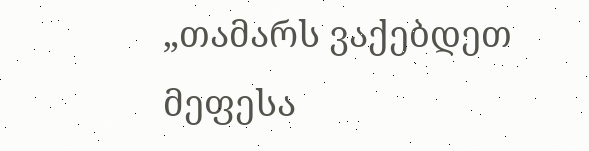„თამარს ვაქებდეთ მეფესა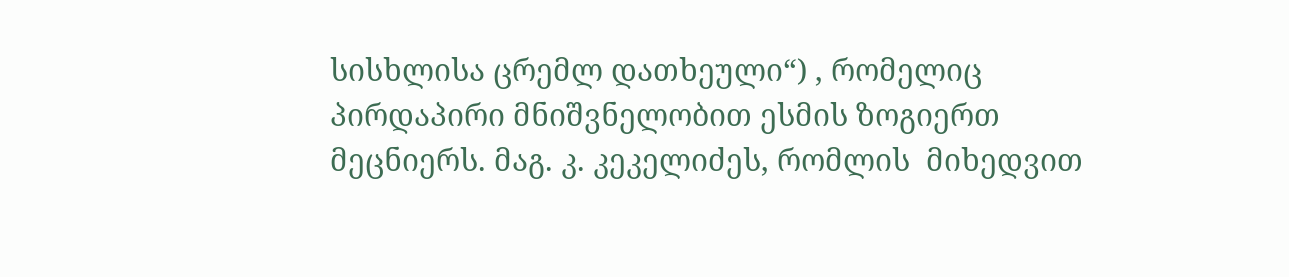სისხლისა ცრემლ დათხეული“) , რომელიც  პირდაპირი მნიშვნელობით ესმის ზოგიერთ მეცნიერს. მაგ. კ. კეკელიძეს, რომლის  მიხედვით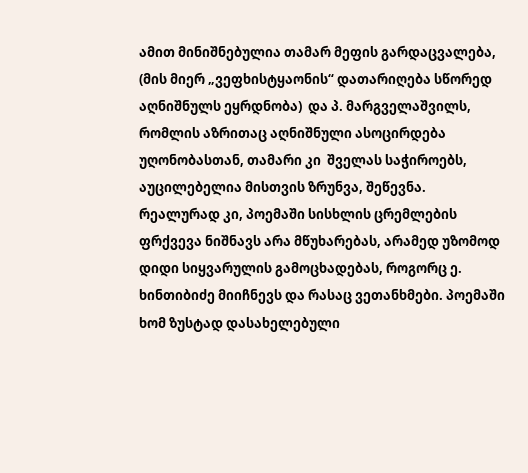ამით მინიშნებულია თამარ მეფის გარდაცვალება, (მის მიერ „ვეფხისტყაონის“ დათარიღება სწორედ აღნიშნულს ეყრდნობა)  და პ. მარგველაშვილს, რომლის აზრითაც აღნიშნული ასოცირდება უღონობასთან, თამარი კი  შველას საჭიროებს, აუცილებელია მისთვის ზრუნვა, შეწევნა.
რეალურად კი, პოემაში სისხლის ცრემლების ფრქვევა ნიშნავს არა მწუხარებას, არამედ უზომოდ დიდი სიყვარულის გამოცხადებას, როგორც ე. ხინთიბიძე მიიჩნევს და რასაც ვეთანხმები. პოემაში ხომ ზუსტად დასახელებული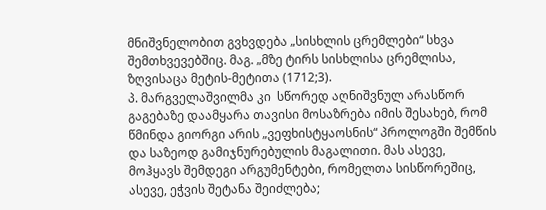მნიშვნელობით გვხვდება „სისხლის ცრემლები“ სხვა შემთხვევებშიც. მაგ. „მზე ტირს სისხლისა ცრემლისა, ზღვისაცა მეტის-მეტითა (1712;3).
პ. მარგველაშვილმა კი  სწორედ აღნიშვნულ არასწორ გაგებაზე დაამყარა თავისი მოსაზრება იმის შესახებ, რომ წმინდა გიორგი არის „ვეფხისტყაოსნის“ პროლოგში შემწის და საზეოდ გამიჯნურებულის მაგალითი. მას ასევე, მოჰყავს შემდეგი არგუმენტები, რომელთა სისწორეშიც, ასევე, ეჭვის შეტანა შეიძლება;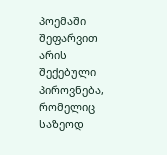პოემაში შეფარვით არის შექებული პიროვნება, რომელიც საზეოდ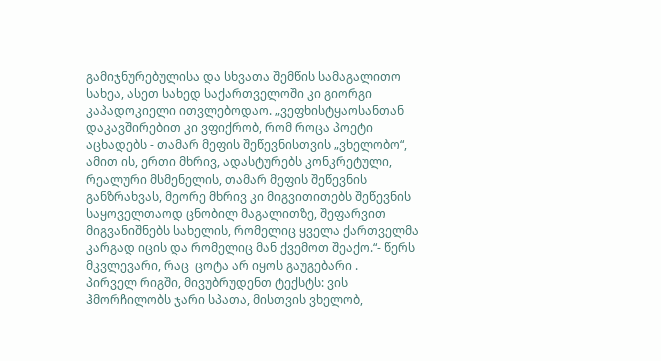გამიჯნურებულისა და სხვათა შემწის სამაგალითო სახეა, ასეთ სახედ საქართველოში კი გიორგი კაპადოკიელი ითვლებოდაო. „ვეფხისტყაოსანთან დაკავშირებით კი ვფიქრობ, რომ როცა პოეტი აცხადებს - თამარ მეფის შეწევნისთვის „ვხელობო“, ამით ის, ერთი მხრივ, ადასტურებს კონკრეტული, რეალური მსმენელის, თამარ მეფის შეწევნის განზრახვას, მეორე მხრივ კი მიგვითითებს შეწევნის საყოველთაოდ ცნობილ მაგალითზე, შეფარვით მიგვანიშნებს სახელის, რომელიც ყველა ქართველმა კარგად იცის და რომელიც მან ქვემოთ შეაქო.“- წერს მკვლევარი, რაც  ცოტა არ იყოს გაუგებარი .
პირველ რიგში, მივუბრუდენთ ტექსტს: ვის ჰმორჩილობს ჯარი სპათა, მისთვის ვხელობ,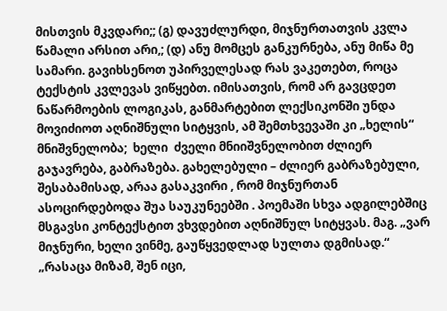მისთვის მკვდარი;; (გ) დავუძლურდი, მიჯნურთათვის კვლა წამალი არსით არი,; (დ) ანუ მომცეს განკურნება, ანუ მიწა მე სამარი. გავიხსენოთ უპირველესად რას ვაკეთებთ, როცა ტექსტის კვლევას ვიწყებთ. იმისათვის, რომ არ გავცდეთ ნაწარმოების ლოგიკას, განმარტებით ლექსიკონში უნდა მოვიძიოთ აღნიშნული სიტყვის, ამ შემთხვევაში კი „ხელის“ მნიშვნელობა;  ხელი  ძველი მნიიშვნელობით ძლიერ გაჯავრება, გაბრაზება. გახელებული – ძლიერ გაბრაზებული, შესაბამისად, არაა გასაკვირი , რომ მიჯნურთან ასოცირდებოდა შუა საუკუნეებში . პოემაში სხვა ადგილებშიც მსგავსი კონტექსტით ვხვდებით აღნიშნულ სიტყვას. მაგ. „ვარ მიჯნური, ხელი ვინმე, გაუწყვედლად სულთა დგმისად.“  „რასაცა მიზამ, შენ იცი,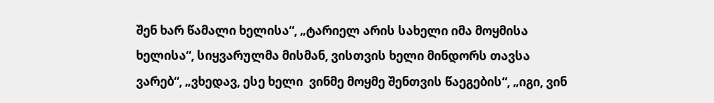შენ ხარ წამალი ხელისა“, „ტარიელ არის სახელი იმა მოყმისა ხელისა“, სიყვარულმა მისმან, ვისთვის ხელი მინდორს თავსა ვარებ“, „ვხედავ, ესე ხელი  ვინმე მოყმე შენთვის წაეგების“, „იგი, ვინ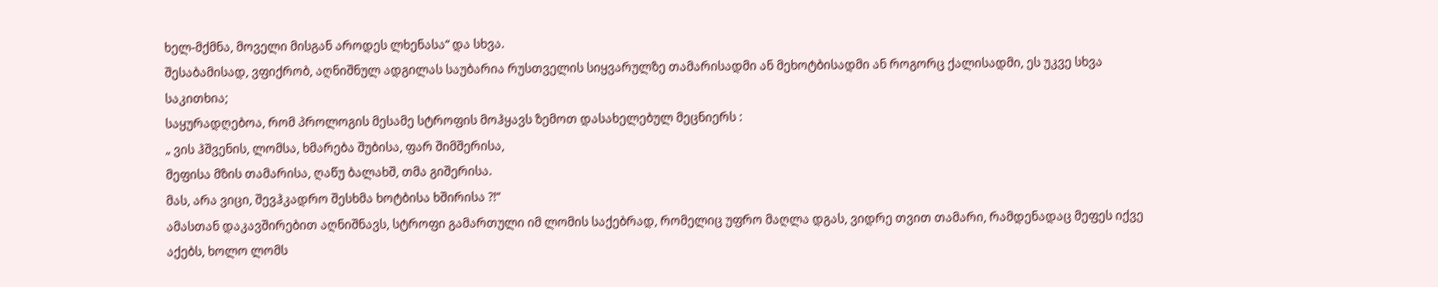ხელ-მქმნა, მოველი მისგან აროდეს ლხენასა“ და სხვა.
შესაბამისად, ვფიქრობ, აღნიშნულ ადგილას საუბარია რუსთველის სიყვარულზე თამარისადმი ან მეხოტბისადმი ან როგორც ქალისადმი, ეს უკვე სხვა საკითხია;
საყურადღებოა, რომ პროლოგის მესამე სტროფის მოჰყავს ზემოთ დასახელებულ მეცნიერს :
„ ვის ჰშვენის, ლომსა, ხმარება შუბისა, ფარ შიმშერისა,
მეფისა მზის თამარისა, ღაწუ ბალახშ, თმა გიშერისა.
მას, არა ვიცი, შევჰკადრო შესხმა ხოტბისა ხშირისა ?!“
ამასთან დაკავშირებით აღნიშნავს, სტროფი გამართული იმ ლომის საქებრად, რომელიც უფრო მაღლა დგას, ვიდრე თვით თამარი, რამდენადაც მეფეს იქვე აქებს, ხოლო ლომს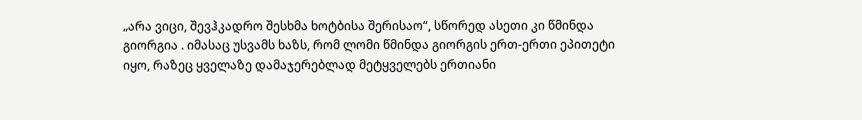„არა ვიცი, შევჰკადრო შესხმა ხოტბისა შერისაო“, სწორედ ასეთი კი წმინდა გიორგია . იმასაც უსვამს ხაზს, რომ ლომი წმინდა გიორგის ერთ-ერთი ეპითეტი იყო, რაზეც ყველაზე დამაჯერებლად მეტყველებს ერთიანი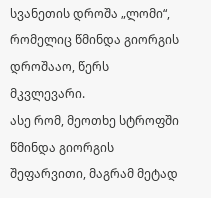სვანეთის დროშა „ლომი“, რომელიც წმინდა გიორგის დროშააო, წერს მკვლევარი.
ასე რომ, მეოთხე სტროფში წმინდა გიორგის შეფარვითი, მაგრამ მეტად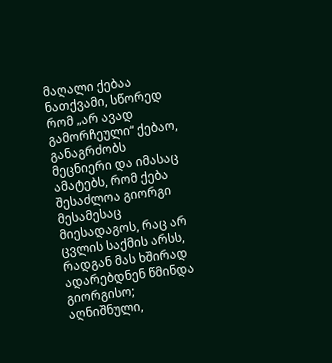მაღალი ქებაა ნათქვამი, სწორედ რომ „არ ავად გამორჩეული“ ქებაო, განაგრძობს მეცნიერი და იმასაც ამატებს, რომ ქება შესაძლოა გიორგი მესამესაც მიესადაგოს, რაც არ ცვლის საქმის არსს, რადგან მას ხშირად ადარებდნენ წმინდა გიორგისო; აღნიშნული,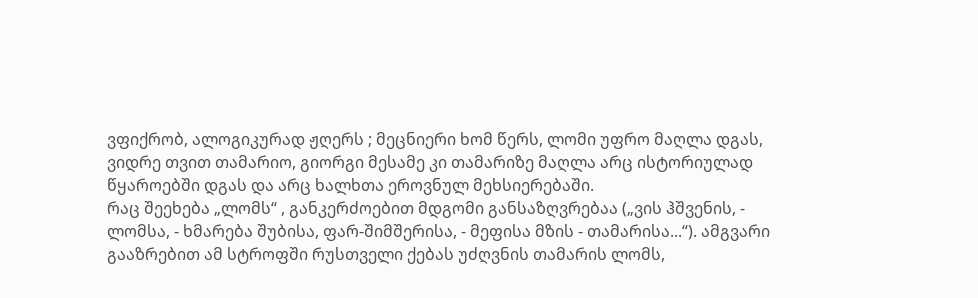ვფიქრობ, ალოგიკურად ჟღერს ; მეცნიერი ხომ წერს, ლომი უფრო მაღლა დგას, ვიდრე თვით თამარიო, გიორგი მესამე კი თამარიზე მაღლა არც ისტორიულად წყაროებში დგას და არც ხალხთა ეროვნულ მეხსიერებაში.
რაც შეეხება „ლომს“ , განკერძოებით მდგომი განსაზღვრებაა („ვის ჰშვენის, - ლომსა, - ხმარება შუბისა, ფარ-შიმშერისა, - მეფისა მზის - თამარისა...“). ამგვარი გააზრებით ამ სტროფში რუსთველი ქებას უძღვნის თამარის ლომს,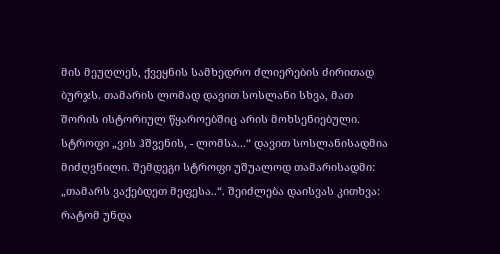მის მეუღლეს, ქვეყნის სამხედრო ძლიერების ძირითად ბურჯს. თამარის ლომად დავით სოსლანი სხვა, მათ შორის ისტორიულ წყაროებშიც არის მოხსენიებული.
სტროფი „ვის ჰშვენის, - ლომსა...“ დავით სოსლანისადმია მიძღვნილი. შემდეგი სტროფი უშუალოდ თამარისადმი: „თამარს ვაქებდეთ მეფესა..“. შეიძლება დაისვას კითხვა: რატომ უნდა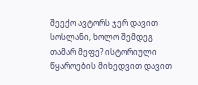შეექო ავტორს ჯერ დავით სოსლანი, ხოლო შემდეგ თამარ მეფე? ისტორიული წყაროების მიხედვით დავით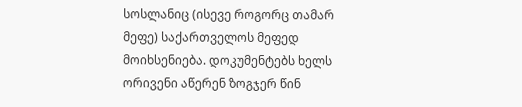სოსლანიც (ისევე როგორც თამარ მეფე) საქართველოს მეფედ მოიხსენიება. დოკუმენტებს ხელს ორივენი აწერენ ზოგჯერ წინ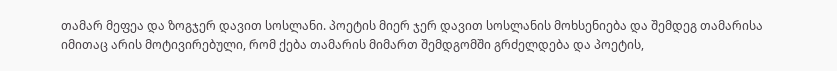თამარ მეფეა და ზოგჯერ დავით სოსლანი. პოეტის მიერ ჯერ დავით სოსლანის მოხსენიება და შემდეგ თამარისა იმითაც არის მოტივირებული, რომ ქება თამარის მიმართ შემდგომში გრძელდება და პოეტის,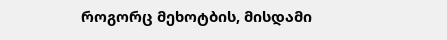როგორც მეხოტბის, მისდამი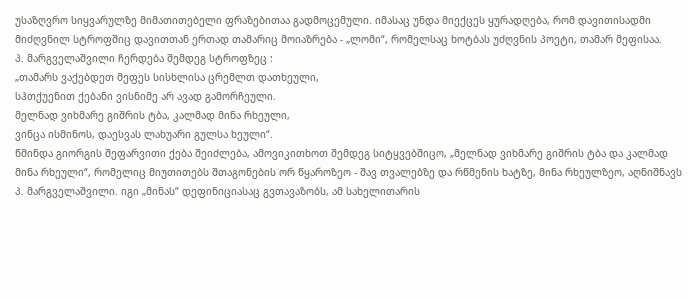უსაზღვრო სიყვარულზე მიმათითებელი ფრაზებითაა გადმოცემული. იმასაც უნდა მიექცეს ყურადღება, რომ დავითისადმი მიძღვნილ სტროფშიც დავითთან ერთად თამარიც მოიაზრება - „ლომი“, რომელსაც ხოტბას უძღვნის პოეტი, თამარ მეფისაა.
პ. მარგველაშვილი ჩერდება შემდეგ სტროფზეც :
„თამარს ვაქებდეთ მეფეს სისხლისა ცრემლთ დათხეული,
სჰთქუენით ქებანი ვისნიმე არ ავად გამორჩეული.
მელნად ვიხმარე გიშრის ტბა, კალმად მინა რხეული,
ვინცა ისმინოს, დაესვას ლახუარი გულსა ხეული“.
წმინდა გიორგის შეფარვითი ქება შეიძლება, ამოვიკითხოთ შემდეგ სიტყვებშიცო, „მელნად ვიხმარე გიშრის ტბა და კალმად მინა რხეული“, რომელიც მიუთითებს შთაგონების ორ წყაროზეო - შავ თვალებზე და რწმენის ხატზე, მინა რხეულზეო, აღნიშნავს პ. მარგველაშვილი. იგი „მინას“ დეფინიციასაც გვთავაზობს, ამ სახელითარის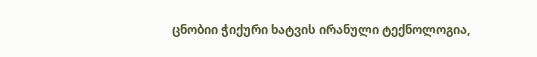ცნობიი ჭიქური ხატვის ირანული ტექნოლოგია,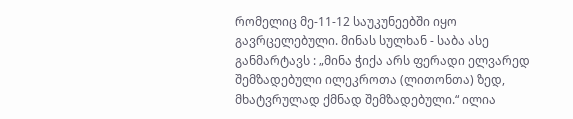რომელიც მე-11-12 საუკუნეებში იყო გავრცელებული. მინას სულხან - საბა ასე განმარტავს : „მინა ჭიქა არს ფერადი ელვარედ შემზადებული ილეკროთა (ლითონთა) ზედ, მხატვრულად ქმნად შემზადებული.“ ილია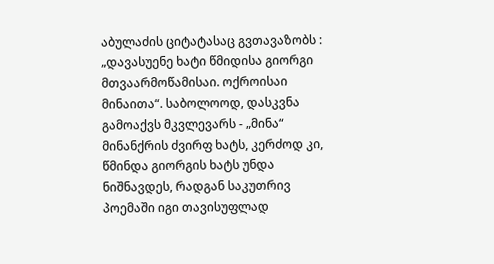აბულაძის ციტატასაც გვთავაზობს : „დავასუენე ხატი წმიდისა გიორგი მთვაარმოწამისაი. ოქროისაი მინაითა“. საბოლოოდ, დასკვნა გამოაქვს მკვლევარს - „მინა“ მინანქრის ძვირფ ხატს, კერძოდ კი, წმინდა გიორგის ხატს უნდა ნიშნავდეს, რადგან საკუთრივ პოემაში იგი თავისუფლად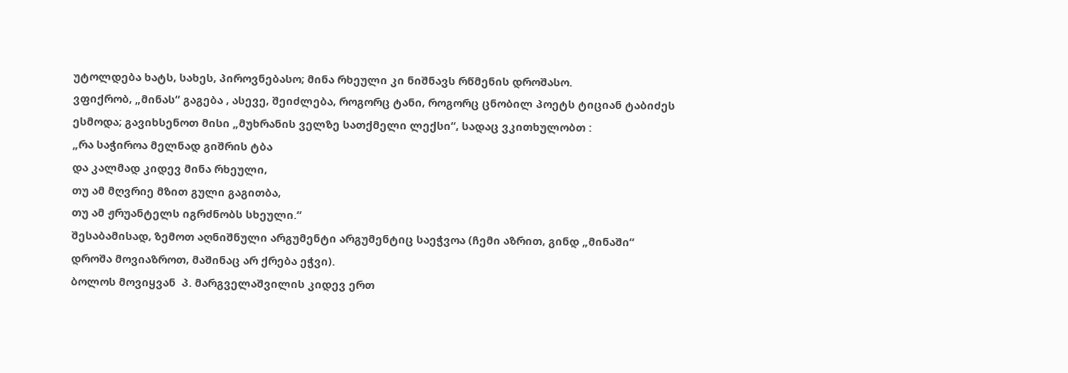უტოლდება ხატს, სახეს, პიროვნებასო; მინა რხეული კი ნიშნავს რწმენის დროშასო.
ვფიქრობ, „მინას“ გაგება , ასევე, შეიძლება, როგორც ტანი, როგორც ცნობილ პოეტს ტიციან ტაბიძეს ესმოდა; გავიხსენოთ მისი „მუხრანის ველზე სათქმელი ლექსი“, სადაც ვკითხულობთ :
„რა საჭიროა მელნად გიშრის ტბა
და კალმად კიდევ მინა რხეული,
თუ ამ მღვრიე მზით გული გაგითბა,
თუ ამ ჟრუანტელს იგრძნობს სხეული.“
შესაბამისად, ზემოთ აღნიშნული არგუმენტი არგუმენტიც საეჭვოა (ჩემი აზრით, გინდ „მინაში“ დროშა მოვიაზროთ, მაშინაც არ ქრება ეჭვი).
ბოლოს მოვიყვან  პ. მარგველაშვილის კიდევ ერთ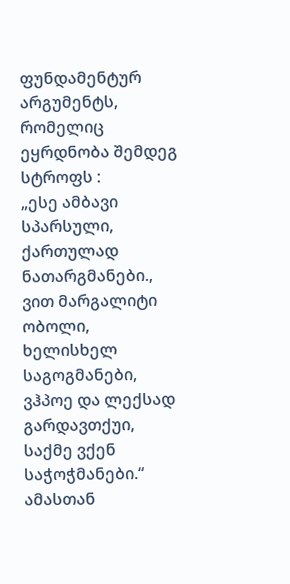ფუნდამენტურ არგუმენტს, რომელიც ეყრდნობა შემდეგ სტროფს :
„ესე ამბავი სპარსული, ქართულად ნათარგმანები.,
ვით მარგალიტი ობოლი, ხელისხელ საგოგმანები,
ვჰპოე და ლექსად გარდავთქუი, საქმე ვქენ საჭოჭმანები.“
ამასთან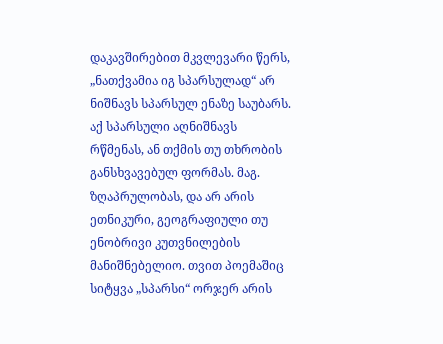დაკავშირებით მკვლევარი წერს, „ნათქვამია იგ სპარსულად“ არ ნიშნავს სპარსულ ენაზე საუბარს. აქ სპარსული აღნიშნავს რწმენას, ან თქმის თუ თხრობის განსხვავებულ ფორმას. მაგ. ზღაპრულობას, და არ არის ეთნიკური, გეოგრაფიული თუ ენობრივი კუთვნილების მანიშნებელიო. თვით პოემაშიც სიტყვა „სპარსი“ ორჯერ არის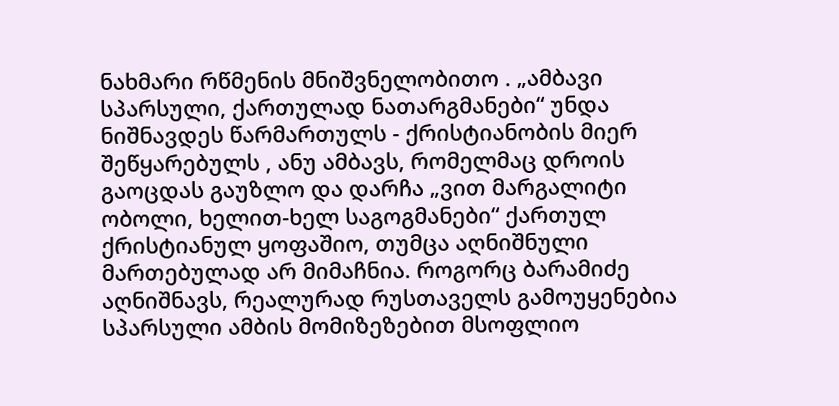ნახმარი რწმენის მნიშვნელობითო . „ამბავი სპარსული, ქართულად ნათარგმანები“ უნდა ნიშნავდეს წარმართულს - ქრისტიანობის მიერ შეწყარებულს , ანუ ამბავს, რომელმაც დროის გაოცდას გაუზლო და დარჩა „ვით მარგალიტი ობოლი, ხელით-ხელ საგოგმანები“ ქართულ ქრისტიანულ ყოფაშიო, თუმცა აღნიშნული მართებულად არ მიმაჩნია. როგორც ბარამიძე აღნიშნავს, რეალურად რუსთაველს გამოუყენებია სპარსული ამბის მომიზეზებით მსოფლიო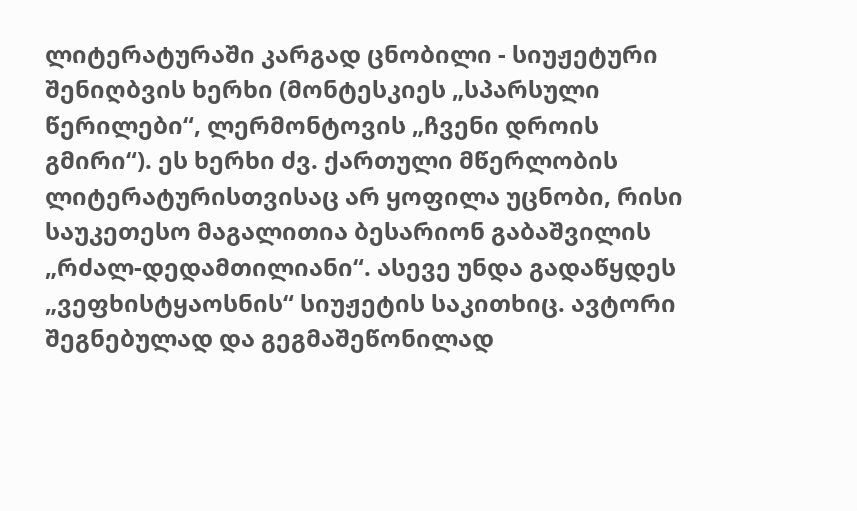ლიტერატურაში კარგად ცნობილი - სიუჟეტური შენიღბვის ხერხი (მონტესკიეს „სპარსული წერილები“, ლერმონტოვის „ჩვენი დროის გმირი“). ეს ხერხი ძვ. ქართული მწერლობის ლიტერატურისთვისაც არ ყოფილა უცნობი, რისი საუკეთესო მაგალითია ბესარიონ გაბაშვილის „რძალ-დედამთილიანი“. ასევე უნდა გადაწყდეს „ვეფხისტყაოსნის“ სიუჟეტის საკითხიც. ავტორი შეგნებულად და გეგმაშეწონილად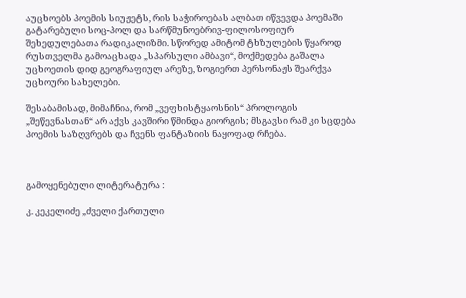აუცხოებს პოემის სიუჟეტს, რის საჭიროებას ალბათ იწვევდა პოემაში გატარებული სოც-პოლ და სარწმუნოებრივ-ფილოსოფიურ შეხედულებათა რადიკალიზმი. სწორედ ამიტომ ტხზულების წყაროდ რუსთველმა გამოაცხადა „სპარსული ამბავი“, მოქმედება გაშალა უცხოეთის დიდ გეოგრაფიულ არეზე, ზოგიერთ პერსონაჟს შეარქვა უცხოური სახელები.

შესაბამისად, მიმაჩნია, რომ „ვეფხისტყაოსნის“ პროლოგის
„შეწევნასთან“ არ აქვს კავშირი წმინდა გიორგის; მსგავსი რამ კი სცდება პოემის საზღვრებს და ჩვენს ფანტაზიის ნაყოფად რჩება.



გამოყენებული ლიტერატურა :

კ. კეკელიძე „ძველი ქართული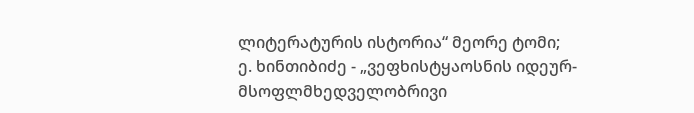ლიტერატურის ისტორია“ მეორე ტომი;
ე. ხინთიბიძე - „ვეფხისტყაოსნის იდეურ-მსოფლმხედველობრივი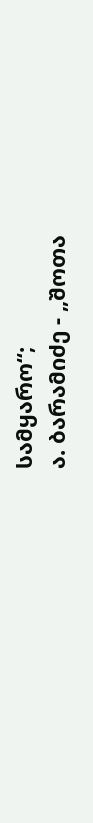სამყარო“;
ა. ბარამიძე - „შოთა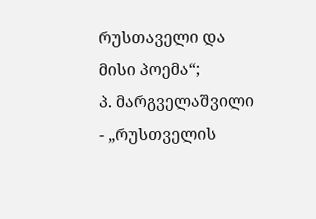რუსთაველი და მისი პოემა“;
პ. მარგველაშვილი - „რუსთველის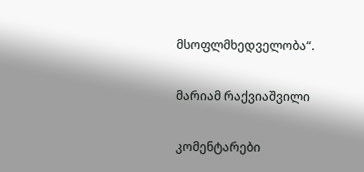მსოფლმხედველობა“.

მარიამ რაქვიაშვილი

კომენტარები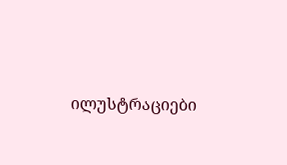ილუსტრაციები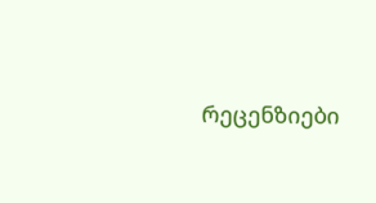რეცენზიები